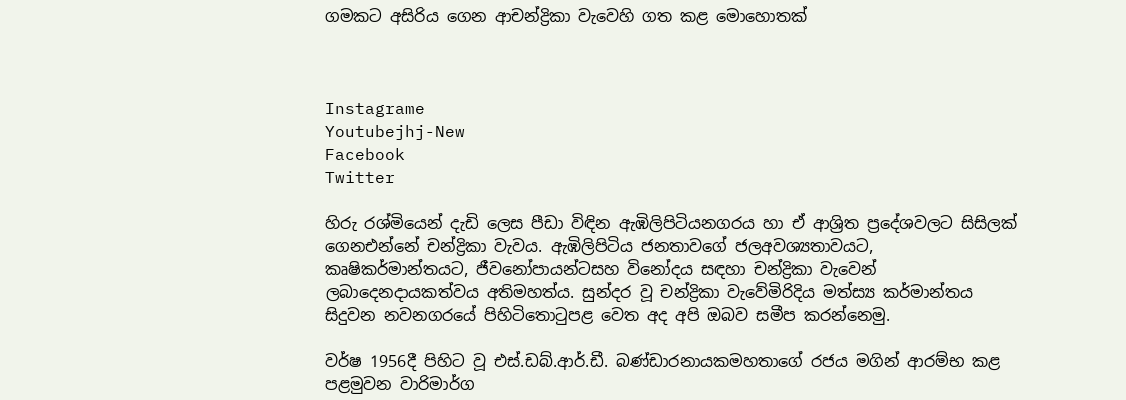ගමකට අසිරිය ගෙන ආචන්ද්‍රිකා වැවෙහි ගත කළ මොහොතක්



Instagrame
Youtubejhj-New
Facebook
Twitter

හිරු රශ්මියෙන් දැඩි ලෙස පීඩා විඳින ඇඹිලිපිටියනගරය හා ඒ ආශ්‍රිත ප්‍රදේශවලට සිසිලක් ගෙනඑන්නේ චන්ද්‍රිකා වැවය. ඇඹිලිපිටිය ජනතාවගේ ජලඅවශ්‍යතාවයට, කෘෂිකර්මාන්තයට, ජීවනෝපායන්ටසහ විනෝදය සඳහා චන්ද්‍රිකා වැවෙන් ලබාදෙනදායකත්වය අතිමහත්ය. සුන්දර වූ චන්ද්‍රිකා වැවේමිරිදිය මත්ස්‍ය කර්මාන්තය සිදුවන නවනගරයේ පිහිටිතොටුපළ වෙත අද අපි ඔබව සමීප කරන්නෙමු.

වර්ෂ 1956දී පිහිට වූ එස්.ඩබ්.ආර්.ඩී. බණ්ඩාරනායකමහතාගේ රජය මගින් ආරම්භ කළ පළමුවන වාරිමාර්ග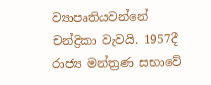ව්‍යාපෘතියවන්නේ චන්ද්‍රිකා වැවයි. 1957දී රාජ්‍ය මන්ත්‍රණ සභාවේ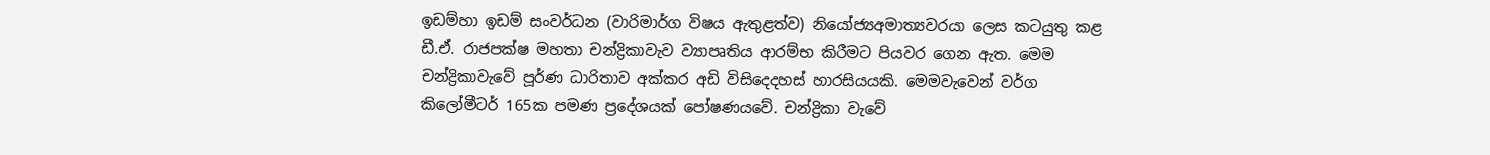ඉඩම්හා ඉඩම් සංවර්ධන (වාරිමාර්ග විෂය ඇතුළත්ව) නියෝජ්‍යඅමාත්‍යවරයා ලෙස කටයුතු කළ ඩී.ඒ. රාජපක්ෂ මහතා චන්ද්‍රිකාවැව ව්‍යාපෘතිය ආරම්භ කිරීමට පියවර ගෙන ඇත. මෙම චන්ද්‍රිකාවැවේ පූර්ණ ධාරිතාව අක්කර අඩි විසිදෙදහස් හාරසියයකි. මෙමවැවෙන් වර්ග කිලෝමීටර් 165ක පමණ ප්‍රදේශයක් පෝෂණයවේ. චන්ද්‍රිකා වැවේ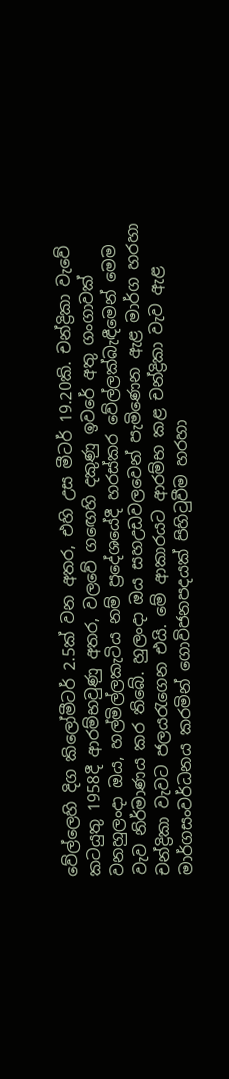වේල්ලෙහි දිග කිලෝමීටර් 2.5ක් වන අතර, එහි උස මීටර් 19.20කි. චන්ද්‍රිකා වැවේ කටයුතු 1958දී ආරම්භවුණු අතර, වලවේ ගඟෙහි දකුණු ඉවරේ අතු ගංගාවක් වනහුලංදා ඔය, හල්මිල්ලකැටිය නම් ප්‍රදේශයේදී හරස්කර වේල්ලක්බැඳීමෙන් මෙම වැව නිර්මාණය කර තිබේ. හුලංදා ඔය සහඋඩවලවෙන් පැමිණෙන ඇළ මාර්ග හරහා චන්ද්‍රිකා වැවට ජලයරැගෙන එයි. මේ ආකාරයට ආරම්භ කළ චන්ද්‍රිකා වැව ඇළ මාර්ගසංවර්ධනය කරමින් ගොවිජනපදයක් පිහිටුවීම හරහා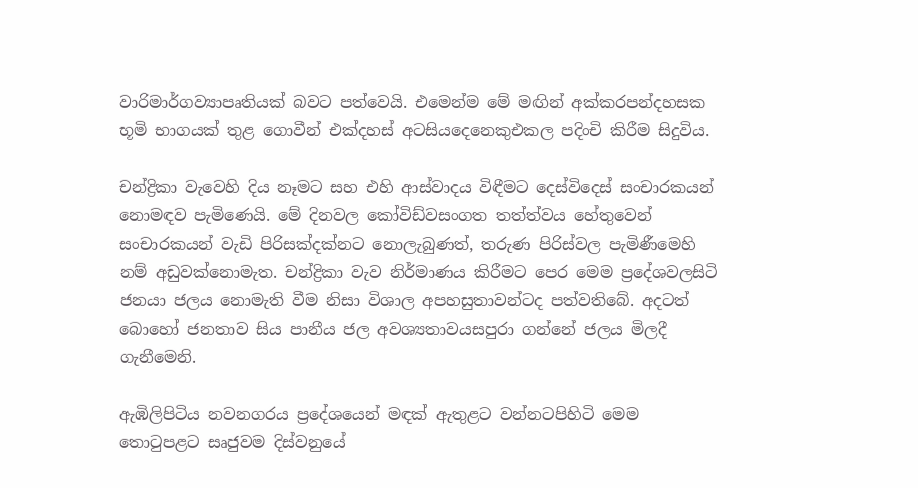වාරිමාර්ගව්‍යාපෘතියක් බවට පත්වෙයි. එමෙන්ම මේ මඟින් අක්කරපන්දහසක භූමි භාගයක් තුළ ගොවීන් එක්දහස් අටසියදෙනෙකුඑකල පදිංචි කිරීම සිදුවිය.

චන්ද්‍රිකා වැවෙහි දිය නෑමට සහ එහි ආස්වාදය විඳීමට දෙස්විදෙස් සංචාරකයන් නොමඳව පැමිණෙයි. මේ දිනවල කෝවිඩ්වසංගත තත්ත්වය හේතුවෙන් සංචාරකයන් වැඩි පිරිසක්දක්නට නොලැබුණත්, තරුණ පිරිස්වල පැමිණීමෙහි නම් අඩුවක්නොමැත. චන්ද්‍රිකා වැව නිර්මාණය කිරීමට පෙර මෙම ප්‍රදේශවලසිටි ජනයා ජලය නොමැති වීම නිසා විශාල අපහසුතාවන්ටද පත්වතිබේ. අදටත් බොහෝ ජනතාව සිය පානීය ජල අවශ්‍යතාවයසපුරා ගන්නේ ජලය මිලදී ගැනීමෙනි.

ඇඹිලිපිටිය නවනගරය ප්‍රදේශයෙන් මඳක් ඇතුළට වන්නටපිහිටි මෙම තොටුපළට සෘජුවම දිස්වනුයේ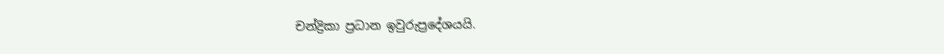චන්ද්‍රිකා ප්‍රධාන ඉවුරුප්‍රදේශයයි.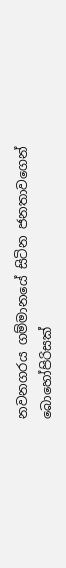නවනගරය ගම්මානයේ සිටින ජනතාවගෙන් බොහෝපිරිසක්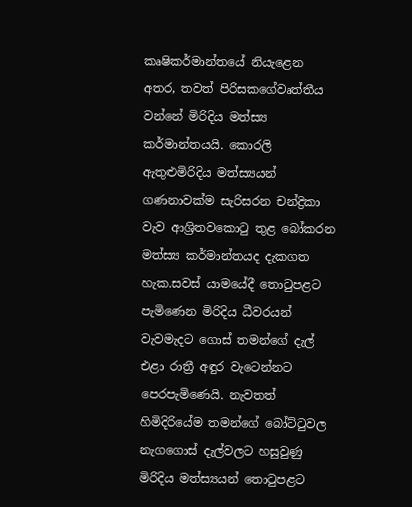කෘෂිකර්මාන්තයේ නියැළෙන අතර, තවත් පිරිසකගේවෘත්තීය වන්නේ මිරිදිය මත්ස්‍ය කර්මාන්තයයි. කොරලි ඇතුළුමිරිදිය මත්ස්‍යයන් ගණනාවක්ම සැරිසරන චන්ද්‍රිකා වැව ආශ්‍රිතවකොටු තුළ බෝකරන මත්ස්‍ය කර්මාන්තයද දැකගත හැක.සවස් යාමයේදී තොටුපළට පැමිණෙන මිරිදිය ධීවරයන් වැවමැදට ගොස් තමන්ගේ දැල් එළා රාත්‍රී අඳුර වැටෙන්නට පෙරපැමිණෙයි. නැවතත් හිමිදිරියේම තමන්ගේ බෝට්ටුවල නැගගොස් දැල්වලට හසුවුණු මිරිදිය මත්ස්‍යයන් තොටුපළට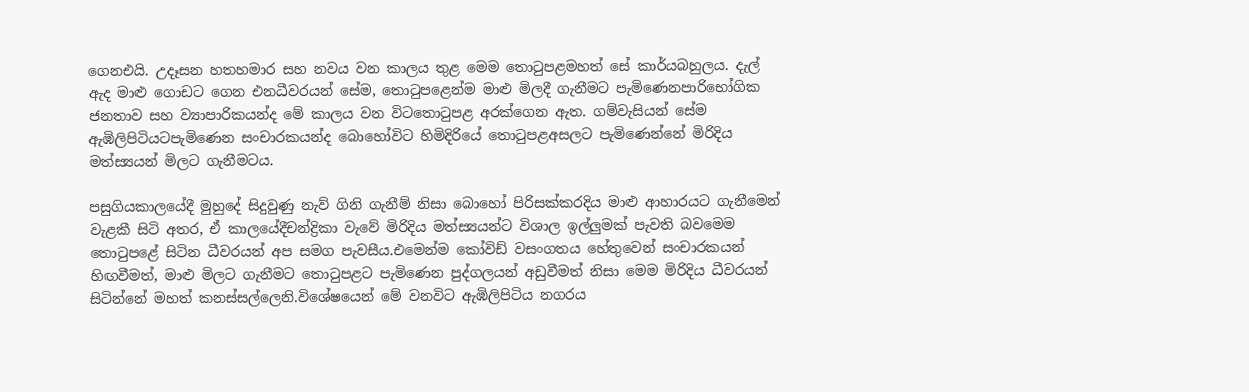ගෙනඑයි. උදෑසන හතහමාර සහ නවය වන කාලය තුළ මෙම තොටුපළමහත් සේ කාර්යබහුලය. දැල් ඇද මාළු ගොඩට ගෙන එනධීවරයන් සේම, තොටුපළෙන්ම මාළු මිලදී ගැනීමට පැමිණෙනපාරිභෝගික ජනතාව සහ ව්‍යාපාරිකයන්ද මේ කාලය වන විටතොටුපළ අරක්ගෙන ඇත. ගම්වැසියන් සේම ඇඹිලිපිටියටපැමිණෙන සංචාරකයන්ද බොහෝවිට හිමිදිරියේ තොටුපළඅසලට පැමිණෙන්නේ මිරිදිය මත්ස්‍යයන් මිලට ගැනීමටය.

පසුගියකාලයේදී මුහුදේ සිදුවුණු නැව් ගිනි ගැනීම් නිසා බොහෝ පිරිසක්කරදිය මාළු ආහාරයට ගැනීමෙන් වැළකී සිටි අතර, ඒ කාලයේදීචන්ද්‍රිකා වැවේ මිරිදිය මත්ස්‍යයන්ට විශාල ඉල්ලුමක් පැවති බවමෙම තොටුපළේ සිටින ධීවරයන් අප සමග පැවසීය.එමෙන්ම කෝවිඩ් වසංගතය හේතුවෙන් සංචාරකයන් හිඟවීමත්, මාළු මිලට ගැනීමට තොටුපළට පැමිණෙන පුද්ගලයන් අඩුවීමත් නිසා මෙම මිරිදිය ධීවරයන් සිටින්නේ මහත් කනස්සල්ලෙනි.විශේෂයෙන් මේ වනවිට ඇඹිලිපිටිය නගරය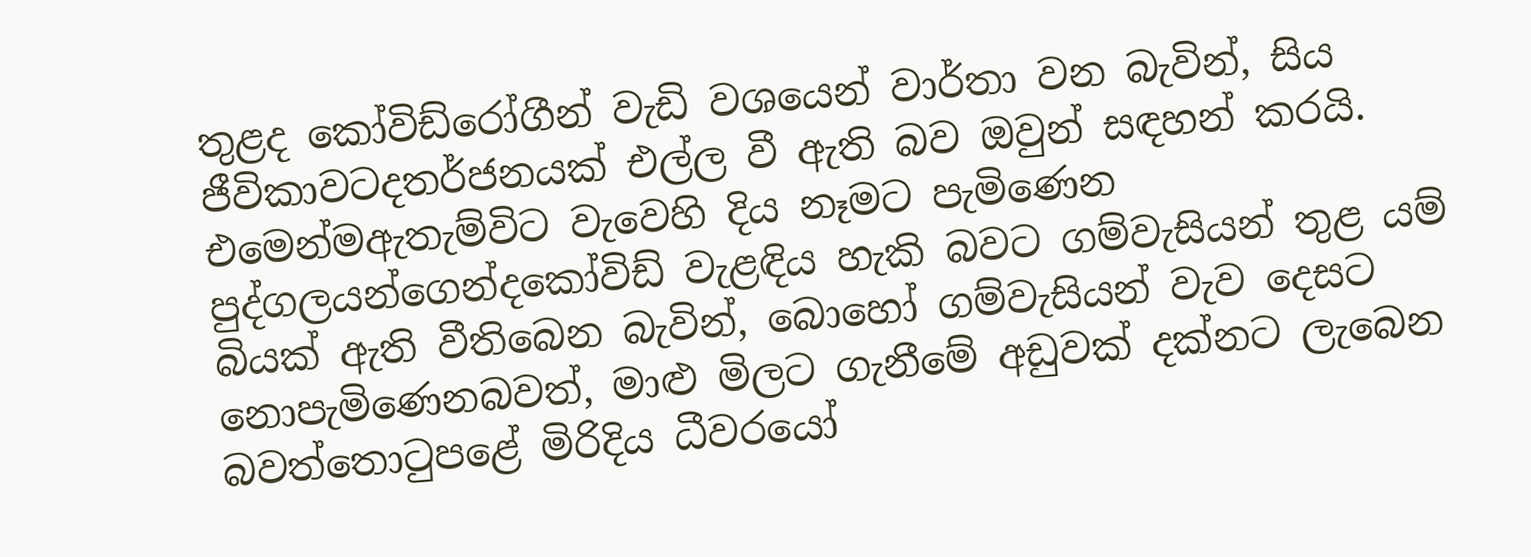තුළද කෝවිඩ්රෝගීන් වැඩි වශයෙන් වාර්තා වන බැවින්, සිය ජීවිකාවටදතර්ජනයක් එල්ල වී ඇති බව ඔවුන් සඳහන් කරයි. එමෙන්මඇතැම්විට වැවෙහි දිය නෑමට පැමිණෙන පුද්ගලයන්ගෙන්දකෝවිඩ් වැළඳිය හැකි බවට ගම්වැසියන් තුළ යම් බියක් ඇති වීතිබෙන බැවින්, බොහෝ ගම්වැසියන් වැව දෙසට නොපැමිණෙනබවත්, මාළු මිලට ගැනීමේ අඩුවක් දක්නට ලැබෙන බවත්තොටුපළේ මිරිදිය ධීවරයෝ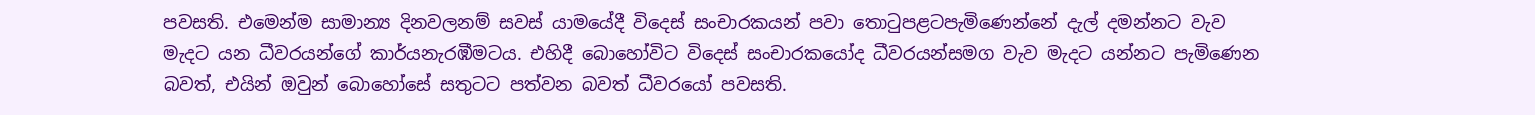පවසති. එමෙන්ම සාමාන්‍ය දිනවලනම් සවස් යාමයේදී විදෙස් සංචාරකයන් පවා තොටුපළටපැමිණෙන්නේ දැල් දමන්නට වැව මැදට යන ධීවරයන්ගේ කාර්යනැරඹීමටය. එහිදී බොහෝවිට විදෙස් සංචාරකයෝද ධීවරයන්සමග වැව මැදට යන්නට පැමිණෙන බවත්, එයින් ඔවුන් බොහෝසේ සතුටට පත්වන බවත් ධීවරයෝ පවසති.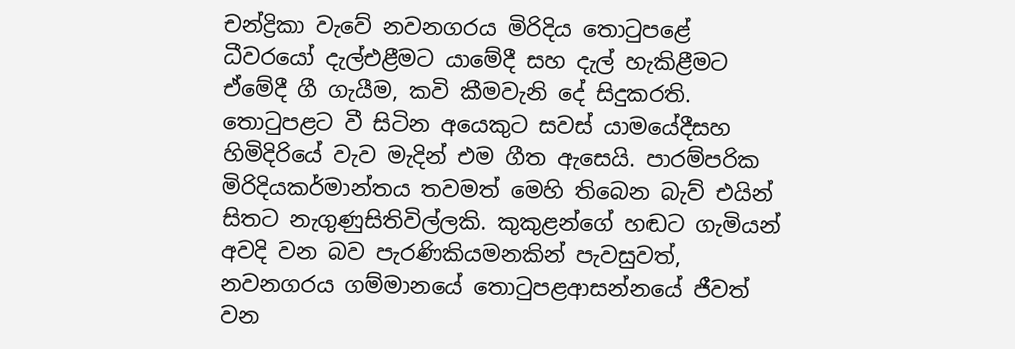චන්ද්‍රිකා වැවේ නවනගරය මිරිදිය තොටුපළේ ධීවරයෝ දැල්එළීමට යාමේදී සහ දැල් හැකිළීමට ඒමේදී ගී ගැයීම, කවි කීමවැනි දේ සිදුකරති. තොටුපළට වී සිටින අයෙකුට සවස් යාමයේදීසහ හිමිදිරියේ වැව මැදින් එම ගීත ඇසෙයි. පාරම්පරික මිරිදියකර්මාන්තය තවමත් මෙහි තිබෙන බැව් එයින් සිතට නැගුණුසිතිවිල්ලකි. කුකුළන්ගේ හඬට ගැමියන් අවදි වන බව පැරණිකියමනකින් පැවසුවත්, නවනගරය ගම්මානයේ තොටුපළආසන්නයේ ජීවත් වන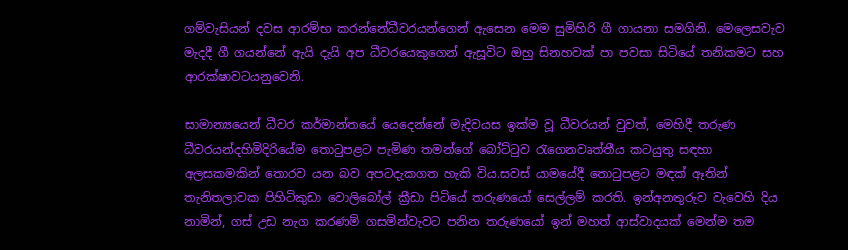ගම්වැසියන් දවස ආරම්භ කරන්නේධීවරයන්ගෙන් ඇසෙන මෙම සුමිහිරි ගී ගායනා සමගිනි. මෙලෙසවැව මැදදී ගී ගයන්නේ ඇයි දැයි අප ධීවරයෙකුගෙන් ඇසූවිට ඔහු සිනහවක් පා පවසා සිටියේ තනිකමට සහ ආරක්ෂාවටයනුවෙනි.

සාමාන්‍යයෙන් ධීවර කර්මාන්තයේ යෙදෙන්නේ මැදිවයස ඉක්ම වූ ධීවරයන් වුවත්, මෙහිදී තරුණ ධීවරයන්දහිමිදිරියේම තොටුපළට පැමිණ තමන්ගේ බෝට්ටුව රැගෙනවෘත්තීය කටයුතු සඳහා අලසකමකින් තොරව යන බව අපටදැකගත හැකි විය.සවස් යාමයේදී තොටුපළට මඳක් ඈතින් තැනිතලාවක පිහිටිකුඩා වොලිබෝල් ක්‍රීඩා පිටියේ තරුණයෝ සෙල්ලම් කරති. ඉන්අනතුරුව වැවෙහි දිය නාමින්, ගස් උඩ නැග කරණම් ගසමින්වැවට පනින තරුණයෝ ඉන් මහත් ආස්වාදයක් මෙන්ම තම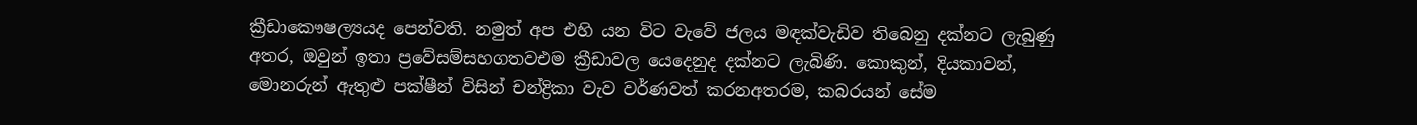ක්‍රීඩාකෞෂල්‍යයද පෙන්වති. නමුත් අප එහි යන විට වැවේ ජලය මඳක්වැඩිව තිබෙනු දක්නට ලැබුණු අතර, ඔවුන් ඉතා ප්‍රවේසම්සහගතවඑම ක්‍රීඩාවල යෙදෙනුද දක්නට ලැබිණි. කොකුන්, දියකාවන්, මොනරුන් ඇතුළු පක්ෂීන් විසින් චන්ද්‍රිකා වැව වර්ණවත් කරනඅතරම, කබරයන් සේම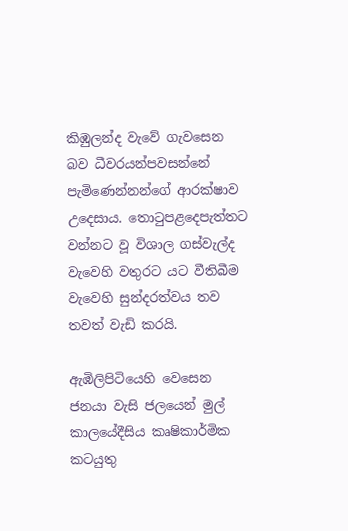කිඹුලන්ද වැවේ ගැවසෙන බව ධීවරයන්පවසන්නේ පැමිණෙන්නන්ගේ ආරක්ෂාව උදෙසාය. තොටුපළදෙපැත්තට වන්නට වූ විශාල ගස්වැල්ද වැවෙහි වතුරට යට වීතිබීම වැවෙහි සුන්දරත්වය තව තවත් වැඩි කරයි.

ඇඹිලිපිටියෙහි වෙසෙන ජනයා වැසි ජලයෙන් මුල් කාලයේදීසිය කෘෂිකාර්මික කටයුතු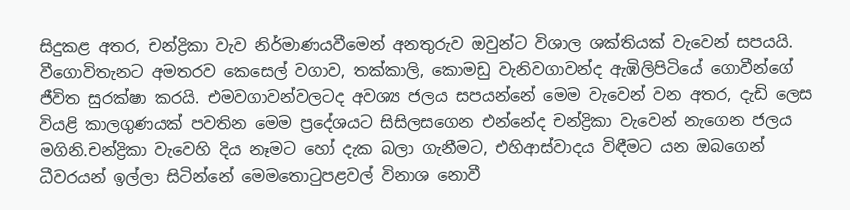සිදුකළ අතර, චන්ද්‍රිකා වැව නිර්මාණයවීමෙන් අනතුරුව ඔවුන්ට විශාල ශක්තියක් වැවෙන් සපයයි. වීගොවිතැනට අමතරව කෙසෙල් වගාව, තක්කාලි, කොමඩු වැනිවගාවන්ද ඇඹිලිපිටියේ ගොවීන්ගේ ජීවිත සුරක්ෂා කරයි. එමවගාවන්වලටද අවශ්‍ය ජලය සපයන්නේ මෙම වැවෙන් වන අතර, දැඩි ලෙස වියළි කාලගුණයක් පවතින මෙම ප්‍රදේශයට සිසිලසගෙන එන්නේද චන්ද්‍රිකා වැවෙන් නැගෙන ජලය මගිනි.චන්ද්‍රිකා වැවෙහි දිය නෑමට හෝ දැක බලා ගැනීමට, එහිආස්වාදය විඳීමට යන ඔබගෙන් ධීවරයන් ඉල්ලා සිටින්නේ මෙමතොටුපළවල් විනාශ නොවී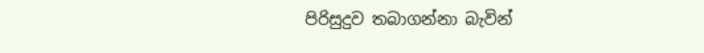පිරිසුදුව තබාගන්නා බැවින්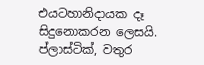එයටහානිදායක දෑ සිදුනොකරන ලෙසයි. ප්ලාස්ටික්, වතුර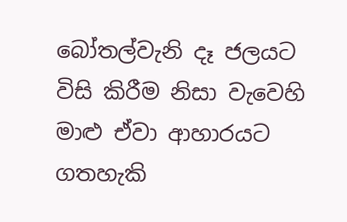බෝතල්වැනි දෑ ජලයට විසි කිරීම නිසා වැවෙහි මාළු ඒවා ආහාරයට ගතහැකි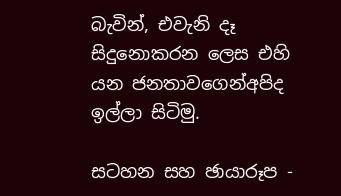බැවින්, එවැනි දෑ සිදුනොකරන ලෙස එහි යන ජනතාවගෙන්අපිද ඉල්ලා සිටිමු.

සටහන සහ ඡායාරූප -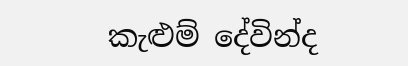කැළුම් දේවින්ද